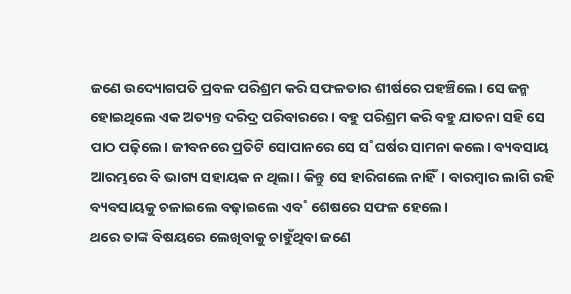ଜଣେ ଉଦ୍ୟୋଗପତି ପ୍ରବଳ ପରିଶ୍ରମ କରି ସଫଳତାର ଶୀର୍ଷରେ ପହଞ୍ଚିଲେ। ସେ ଜନ୍ମ ହୋଇଥିଲେ ଏକ ଅତ୍ୟନ୍ତ ଦରିଦ୍ର ପରିବାରରେ। ବହୁ ପରିଶ୍ରମ କରି ବହୁ ଯାତନା ସହି ସେ ପାଠ ପଢ଼ିଲେ। ଜୀବନରେ ପ୍ରତିଟି ସୋପାନରେ ସେ ସ˚ଘର୍ଷର ସାମନା କଲେ। ବ୍ୟବସାୟ ଆରମ୍ଭରେ ବି ଭାଗ୍ୟ ସହାୟକ ନ ଥିଲା। କିନ୍ତୁ ସେ ହାରିଗଲେ ନାହିଁ। ବାରମ୍ବାର ଲାଗି ରହି ବ୍ୟବସାୟକୁ ଚଳାଇଲେ ବଢ଼ାଇଲେ ଏବ˚ ଶେଷରେ ସଫଳ ହେଲେ।
ଥରେ ତାଙ୍କ ବିଷୟରେ ଲେଖିବାକୁ ଚାହୁଁଥିବା ଜଣେ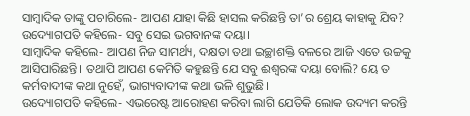ସାମ୍ବାଦିକ ତାଙ୍କୁ ପଚାରିଲେ- ଆପଣ ଯାହା କିଛି ହାସଲ କରିଛନ୍ତି ତା’ର ଶ୍ରେୟ କାହାକୁ ଯିବ?
ଉଦ୍ୟୋଗପତି କହିଲେ- ସବୁ ସେଇ ଭଗବାନଙ୍କ ଦୟା।
ସାମ୍ବାଦିକ କହିଲେ- ଆପଣ ନିଜ ସାମର୍ଥ୍ୟ, ଦକ୍ଷତା ତଥା ଇଚ୍ଛାଶକ୍ତି ବଳରେ ଆଜି ଏତେ ଉଚ୍ଚକୁ ଆସିପାରିଛନ୍ତି। ତଥାପି ଆପଣ କେମିତି କହୁଛନ୍ତି ଯେ ସବୁ ଈଶ୍ବରଙ୍କ ଦୟା ବୋଲି? ୟେ ତ କର୍ମବାଦୀଙ୍କ କଥା ନୁହେଁ, ଭାଗ୍ୟବାଦୀଙ୍କ କଥା ଭଳି ଶୁଭୁଛି।
ଉଦ୍ୟୋଗପତି କହିଲେ- ଏଭରେଷ୍ଟ ଆରୋହଣ କରିବା ଲାଗି ଯେତିକି ଲୋକ ଉଦ୍ୟମ କରନ୍ତି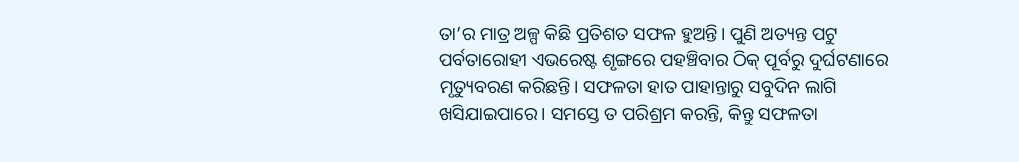ତା’ର ମାତ୍ର ଅଳ୍ପ କିଛି ପ୍ରତିଶତ ସଫଳ ହୁଅନ୍ତି। ପୁଣି ଅତ୍ୟନ୍ତ ପଟୁ ପର୍ବତାରୋହୀ ଏଭରେଷ୍ଟ ଶୃଙ୍ଗରେ ପହଞ୍ଚିବାର ଠିକ୍ ପୂର୍ବରୁ ଦୁର୍ଘଟଣାରେ ମୃତ୍ୟୁବରଣ କରିଛନ୍ତି। ସଫଳତା ହାତ ପାହାନ୍ତାରୁ ସବୁଦିନ ଲାଗି ଖସିଯାଇପାରେ। ସମସ୍ତେ ତ ପରିଶ୍ରମ କରନ୍ତି, କିନ୍ତୁ ସଫଳତା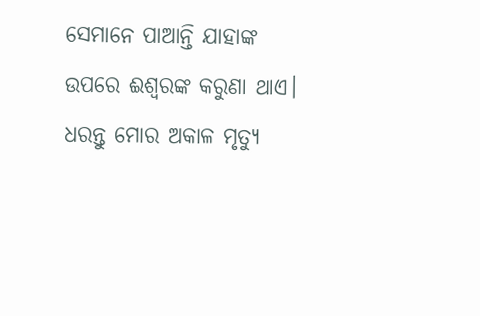ସେମାନେ ପାଆନ୍ତି ଯାହାଙ୍କ ଉପରେ ଈଶ୍ବରଙ୍କ କରୁଣା ଥାଏ। ଧରନ୍ତୁ ମୋର ଅକାଳ ମୃତ୍ୟୁ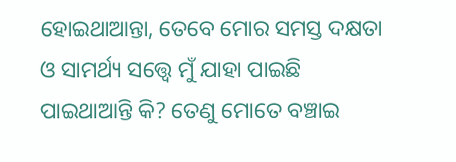ହୋଇଥାଆନ୍ତା, ତେବେ ମୋର ସମସ୍ତ ଦକ୍ଷତା ଓ ସାମର୍ଥ୍ୟ ସତ୍ତ୍ବେ ମୁଁ ଯାହା ପାଇଛି ପାଇଥାଆନ୍ତି କି? ତେଣୁ ମୋତେ ବଞ୍ଚାଇ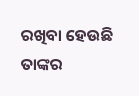ରଖିବା ହେଉଛି ତାଙ୍କର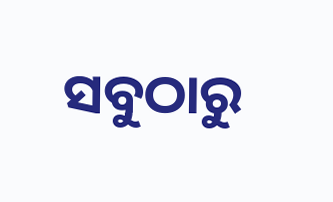ସବୁଠାରୁ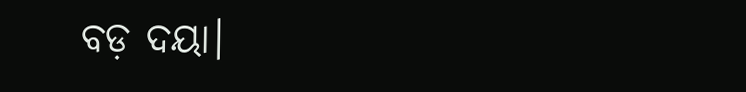ବଡ଼ ଦୟା।